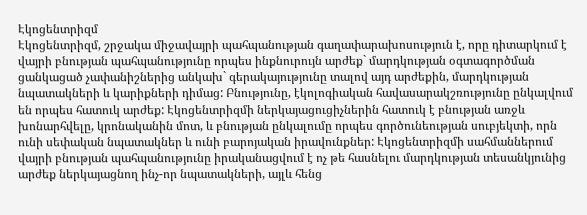Էկոցենտրիզմ
Էկոցենտրիզմ, շրջակա միջավայրի պահպանության գաղափարախոսություն է, որը դիտարկում է վայրի բնության պահպանությունը որպես ինքնուրույն արժեք` մարդկության օգտագործման ցանկացած չափանիշներից անկախ` գերակայությունը տալով այդ արժեքին, մարդկության նպատակների և կարիքների դիմաց: Բնությունը, էկոլոգիական հավասարակշռությունը ընկալվում են որպես հատուկ արժեք: Էկոցենտրիզմի ներկայացուցիչներին հատուկ է բնության առջև խոնարհվելը, կրոնականին մոտ, և բնության ընկալումը որպես գործունեության սուբյեկտի, որն ունի սեփական նպատակներ և ունի բարոյական իրավունքներ: Էկոցենտրիզմի սահմաններում վայրի բնության պահպանությունը իրականացվում է ոչ թե հասնելու մարդկության տեսանկյունից արժեք ներկայացնող ինչ-որ նպատակների, այլև հենց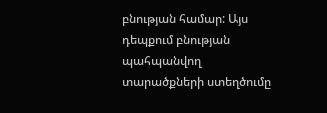բնության համար: Այս դեպքում բնության պահպանվող տարածքների ստեղծումը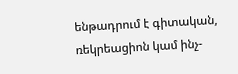ենթադրում է գիտական, ռեկրեացիոն կամ ինչ-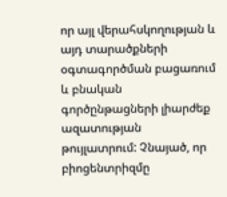որ այլ վերահսկողության և այդ տարածքների օգտագործման բացառում և բնական գործընթացների լիարժեք ազատության թույլատրում: Չնայած, որ բիոցենտրիզմը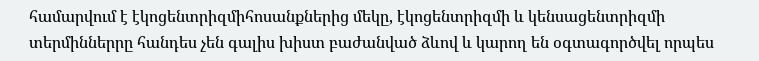համարվում է էկոցենտրիզմիհոսանքներից մեկը, էկոցենտրիզմի և կենսացենտրիզմի տերմիններրը հանդես չեն գալիս խիստ բաժանված ձևով և կարող են օգտագործվել որպես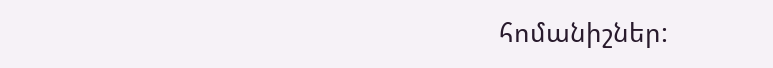հոմանիշներ: